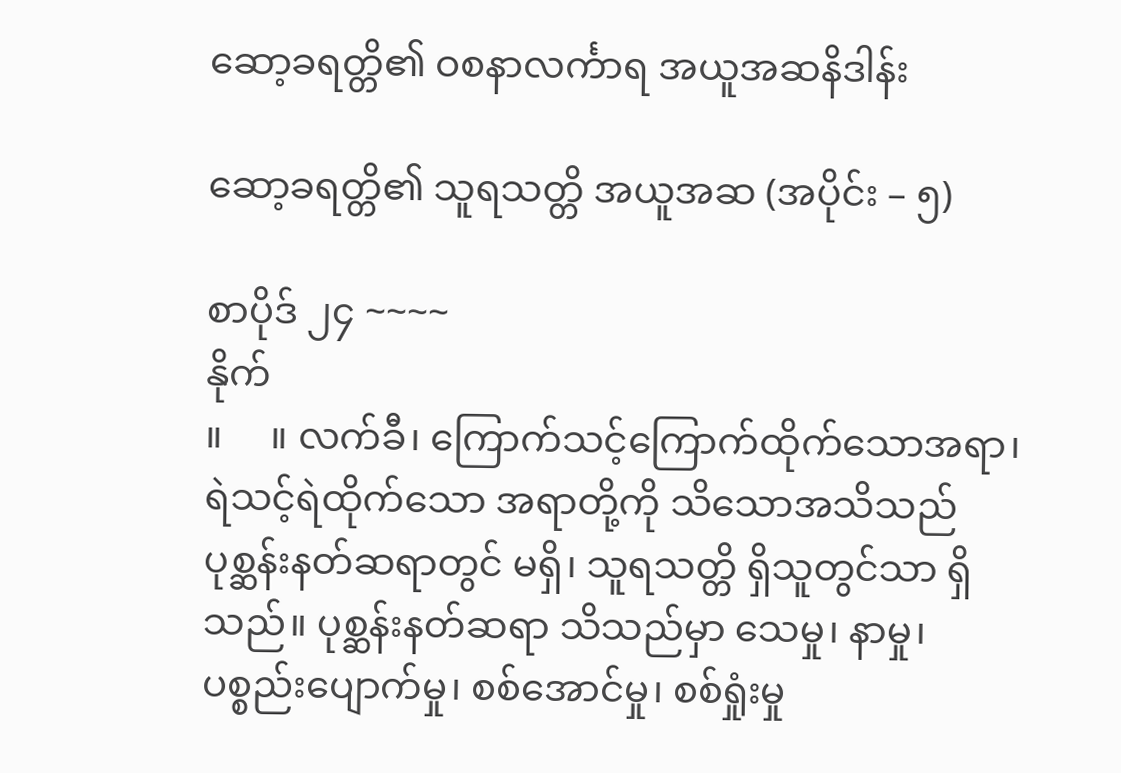ဆော့ခရတ္တိ၏ ဝစနာလင်္ကာရ အယူအဆနိဒါန်း

ဆော့ခရတ္တိ၏ သူရသတ္တိ အယူအဆ (အပိုင်း – ၅)

စာပိုဒ် ၂၄ ~~~~
နိုက်
။     ။ လက်ခီ၊ ကြောက်သင့်ကြောက်ထိုက်သောအရာ၊ ရဲသင့်ရဲထိုက်သော အရာတို့ကို သိသောအသိသည် ပုစ္ဆန်းနတ်ဆရာတွင် မရှိ၊ သူရသတ္တိ ရှိသူတွင်သာ ရှိသည်။ ပုစ္ဆန်းနတ်ဆရာ သိသည်မှာ သေမှု၊ နာမှု၊ ပစ္စည်းပျောက်မှု၊ စစ်အောင်မှု၊ စစ်ရှုံးမှု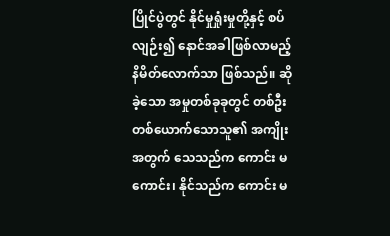ပြိုင်ပွဲတွင် နိုင်မှုရှုံးမှုတို့နှင့် စပ်လျဉ်း၍ နောင်အခါဖြစ်လာမည့် နိမိတ်လောက်သာ ဖြစ်သည်။ ဆိုခဲ့သော အမှုတစ်ခုခုတွင် တစ်ဦးတစ်ယောက်သောသူ၏ အကျိုးအတွက် သေသည်က ကောင်း မကောင်း၊ နိုင်သည်က ကောင်း မ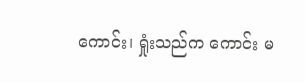ကောင်း၊ ရှုံးသည်က ကောင်း မ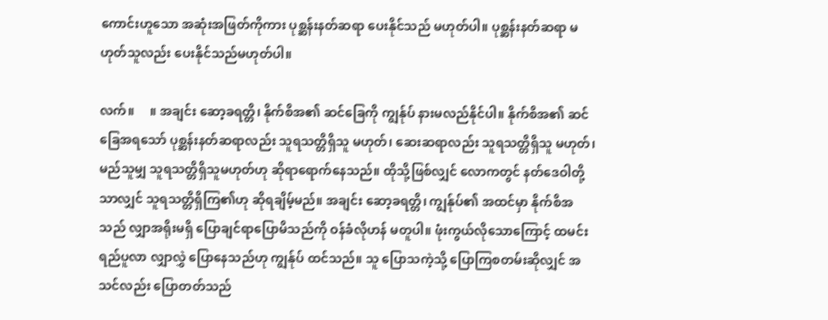ကောင်းဟူသော အဆုံးအဖြတ်ကိုကား ပုစ္ဆန်းနတ်ဆရာ ပေးနိုင်သည် မဟုတ်ပါ။ ပုစ္ဆန်းနတ်ဆရာ မဟုတ်သူလည်း ပေးနိုင်သည်မဟုတ်ပါ။

လက်။     ။ အချင်း ဆော့ခရတ္တိ၊ နိုက်စိအ၏ ဆင်ခြေကို ကျွန်ုပ် နားမလည်နိုင်ပါ။ နိုက်စိအ၏ ဆင်ခြေအရသော် ပုစ္ဆန်းနတ်ဆရာလည်း သူရသတ္တိရှိသူ မဟုတ်၊ ဆေးဆရာလည်း သူရသတ္တိရှိသူ မဟုတ်၊ မည်သူမျှ သူရသတ္တိရှိသူမဟုတ်ဟု ဆိုရာရောက်နေသည်။ ထိုသို့ဖြစ်လျှင် လောကတွင် နတ်ဒေဝါတို့သာလျှင် သူရသတ္တိရှိကြ၏ဟု ဆိုရချိမ့်မည်။ အချင်း ဆော့ခရတ္တိ၊ ကျွန်ုပ်၏ အထင်မှာ နိုက်စိအသည် လျှာအရိုးမရှိ ပြောချင်ရာပြောမိသည်ကို ဝန်ခံလိုဟန် မတူပါ။ ဖုံးကွယ်လိုသောကြောင့် ထမင်းရည်ပူလာ လျှာလွှဲ ပြောနေသည်ဟု ကျွန်ုပ် ထင်သည်။ သူ ပြောသကဲ့သို့ ပြောကြစတမ်းဆိုလျှင် အသင်လည်း ပြောတတ်သည်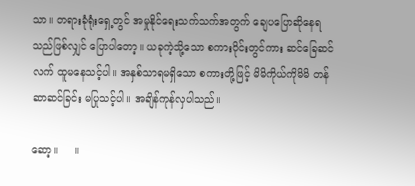သာ။ တရားခုံရုံးရှေ့တွင် အမှုနိုင်ရေးသက်သက်အတွက် ချေပပြောဆိုနေရသည်ဖြစ်လျှင် ပြောပါတော့။ ယခုကဲ့သို့သော စကားဝိုင်းတွင်ကား ဆင်ခြေဆင်လက် ထူမနေသင့်ပါ။ အနှစ်သာရမရှိသော စကားတို့ဖြင့် မိမိကိုယ်ကိုမိမိ တန်ဆာဆင်ခြင်း မပြုသင့်ပါ။ အချိန်ကုန်လှပါသည်။

ဆော့။     ။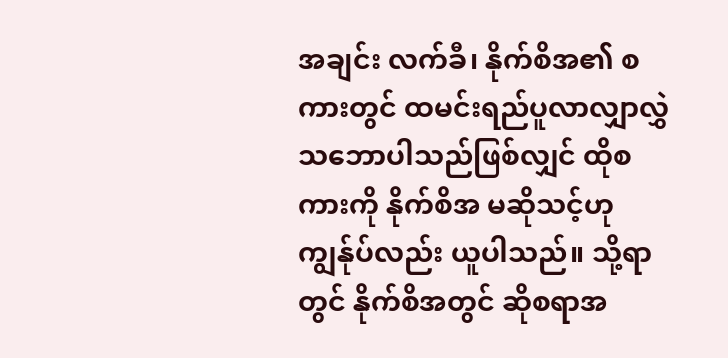အချင်း လက်ခီ၊ နိုက်စိအ၏ စကားတွင် ထမင်းရည်ပူလာလျှာလွှဲ သဘောပါသည်ဖြစ်လျှင် ထိုစကားကို နိုက်စိအ မဆိုသင့်ဟု ကျွန်ုပ်လည်း ယူပါသည်။ သို့ရာတွင် နိုက်စိအတွင် ဆိုစရာအ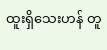ထူးရှိသေးဟန် တူ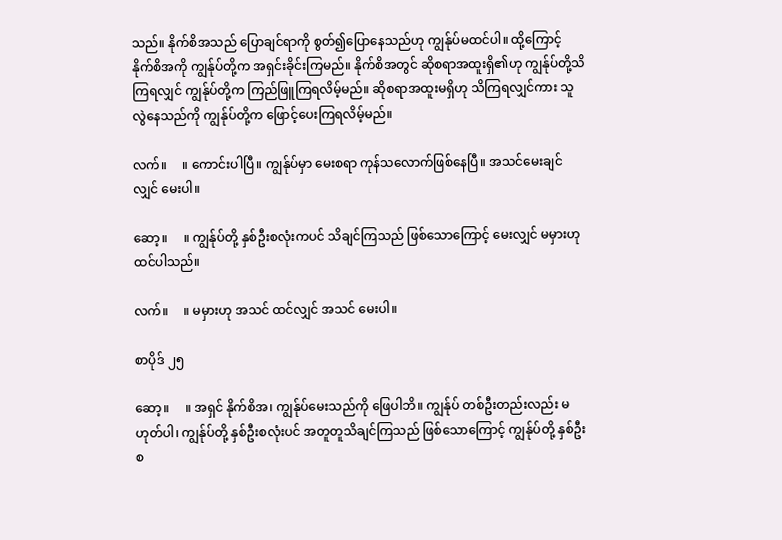သည်။ နိုက်စိအသည် ပြောချင်ရာကို စွတ်၍ပြောနေသည်ဟု ကျွန်ုပ်မထင်ပါ။ ထို့ကြောင့် နိုက်စိအကို ကျွန်ုပ်တို့က အရှင်းခိုင်းကြမည်။ နိုက်စိအတွင် ဆိုစရာအထူးရှိ၏ဟု ကျွန်ုပ်တို့သိကြရလျှင် ကျွန်ုပ်တို့က ကြည်ဖြူကြရလိမ့်မည်။ ဆိုစရာအထူးမရှိဟု သိကြရလျှင်ကား သူ လွဲနေသည်ကို ကျွန်ုပ်တို့က ဖြောင့်ပေးကြရလိမ့်မည်။

လက်။     ။ ကောင်းပါပြီ။ ကျွန်ုပ်မှာ မေးစရာ ကုန်သလောက်ဖြစ်နေပြီ။ အသင်မေးချင်လျှင် မေးပါ။

ဆော့။     ။ ကျွန်ုပ်တို့ နှစ်ဦးစလုံးကပင် သိချင်ကြသည် ဖြစ်သောကြောင့် မေးလျှင် မမှားဟု ထင်ပါသည်။

လက်။     ။ မမှားဟု အသင် ထင်လျှင် အသင် မေးပါ။

စာပိုဒ် ၂၅

ဆော့။     ။ အရှင် နိုက်စိအ၊ ကျွန်ုပ်မေးသည်ကို ဖြေပါဘိ။ ကျွန်ုပ် တစ်ဦးတည်းလည်း မဟုတ်ပါ၊ ကျွန်ုပ်တို့ နှစ်ဦးစလုံးပင် အတူတူသိချင်ကြသည် ဖြစ်သောကြောင့် ကျွန်ုပ်တို့ နှစ်ဦးစ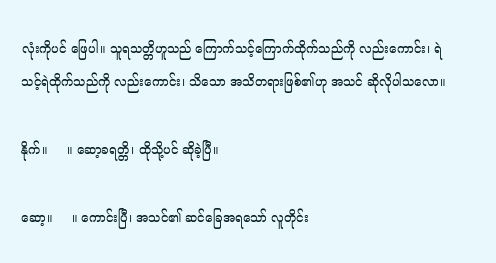လုံးကိုပင် ဖြေပါ။ သူရသတ္တိဟူသည် ကြောက်သင့်ကြောက်ထိုက်သည်ကို လည်းကောင်း၊ ရဲသင့်ရဲထိုက်သည်ကို လည်းကောင်း၊ သိသော အသိတရားဖြစ်၏ဟု အသင် ဆိုလိုပါသလော။

နိုက်။     ။ ဆော့ခရတ္တိ၊ ထိုသို့ပင် ဆိုခဲ့ပြီ။

ဆော့။     ။ ကောင်းပြီ၊ အသင်၏ ဆင်ခြေအရသော် လူတိုင်း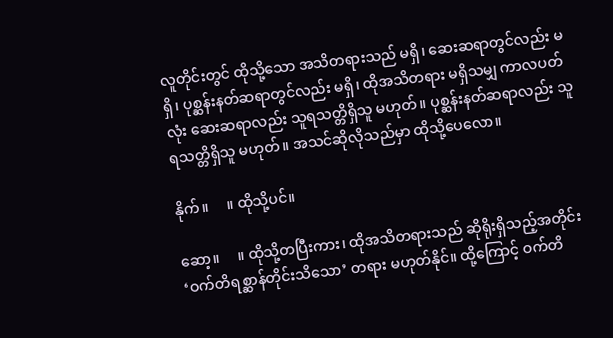လူတိုင်းတွင် ထိုသို့သော အသိတရားသည် မရှိ၊ ဆေးဆရာတွင်လည်း မရှိ၊ ပုစ္ဆန်းနတ်ဆရာတွင်လည်း မရှိ၊ ထိုအသိတရား မရှိသမျှ ကာလပတ်လုံး ဆေးဆရာလည်း သူရသတ္တိရှိသူ မဟုတ်။ ပုစ္ဆန်းနတ်ဆရာလည်း သူရသတ္တိရှိသူ မဟုတ်။ အသင်ဆိုလိုသည်မှာ ထိုသို့ပေလော။

နိုက်။     ။ ထိုသို့ပင်။

ဆော့။     ။ ထိုသို့တပြီးကား၊ ထိုအသိတရားသည် ဆိုရိုးရှိသည့်အတိုင်း ‘ဝက်တိရစ္ဆာန်တိုင်းသိသော’ တရား မဟုတ်နိုင်။ ထို့ကြောင့် ဝက်တိ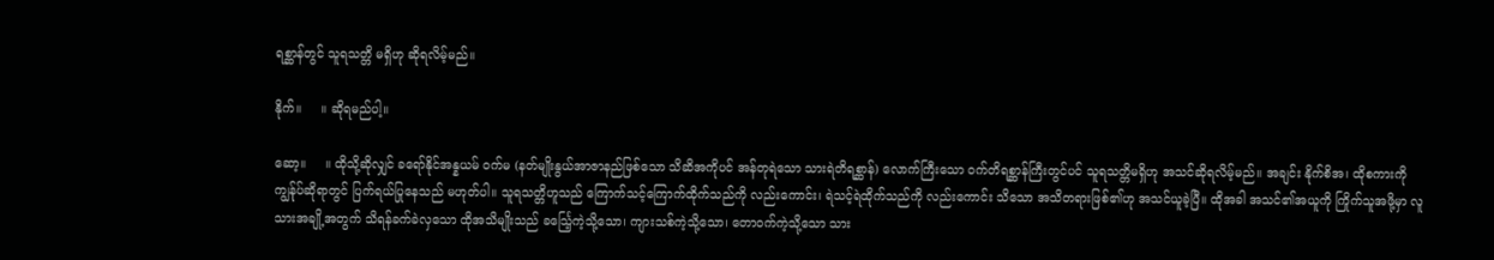ရစ္ဆာန်တွင် သူရသတ္တိ မရှိဟု ဆိုရလိမ့်မည်။

နိုက်။     ။ ဆိုရမည်ပါ့။

ဆော့။     ။ ထိုသို့ဆိုလျှင် ခရော်နိုင်အန္နယမ် ဝက်မ (နတ်မျိုးနွယ်အာဇာနည်ဖြစ်သော သိဆိအကိုပင် အန်တုရဲသော သားရဲတိရစ္ဆာန်) လောက်ကြီးသော ဝက်တိရစ္ဆာန်ကြီးတွင်ပင် သူရသတ္တိမရှိဟု အသင်ဆိုရလိမ့်မည်။ အချင်း နိုက်စိအ၊ ထိုစကားကို ကျွန်ုပ်ဆိုရာတွင် ပြက်ရယ်ပြုနေသည် မဟုတ်ပါ။ သူရသတ္တိဟူသည် ကြောက်သင့်ကြောက်ထိုက်သည်ကို လည်းကောင်း၊ ရဲသင့်ရဲထိုက်သည်ကို လည်းကောင်း သိသော အသိတရားဖြစ်၏ဟု အသင်ယူခဲ့ပြီ။ ထိုအခါ အသင်၏အယူကို ကြိုက်သူအဖို့မှာ လူသားအချို့အတွက် သိရန်ခက်ခဲလှသော ထိုအသိမျိုးသည် ခင်္သြေ့ကဲ့သို့သော၊ ကျားသစ်ကဲ့သို့သော၊ တောဝက်ကဲ့သို့သော သား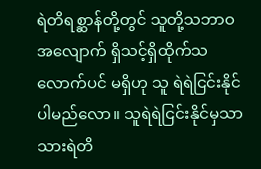ရဲတိရစ္ဆာန်တို့တွင် သူတို့သဘာဝအလျောက် ရှိသင့်ရှိထိုက်သလောက်ပင် မရှိဟု သူ ရဲရဲငြင်းနိုင်ပါမည်လော။ သူရဲရဲငြင်းနိုင်မှသာ သားရဲတိ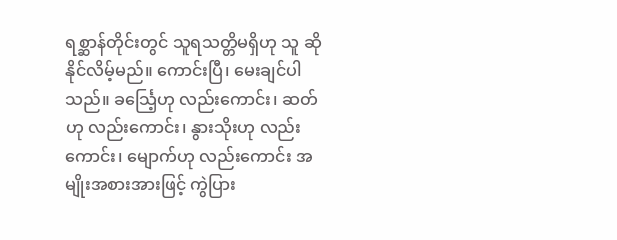ရစ္ဆာန်တိုင်းတွင် သူရသတ္တိမရှိဟု သူ ဆိုနိုင်လိမ့်မည်။ ကောင်းပြီ၊ မေးချင်ပါသည်။ ခင်္သြေ့ဟု လည်းကောင်း၊ ဆတ်ဟု လည်းကောင်း၊ နွားသိုးဟု လည်းကောင်း၊ မျောက်ဟု လည်းကောင်း အမျိုးအစားအားဖြင့် ကွဲပြား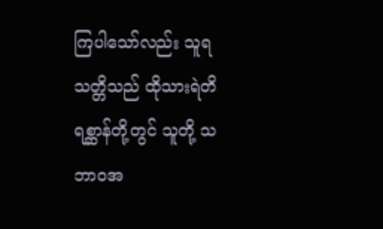ကြပါသော်လည်း သူရသတ္တိသည် ထိုသားရဲတိရစ္ဆာန်တို့တွင် သူတို့ သဘာဝအ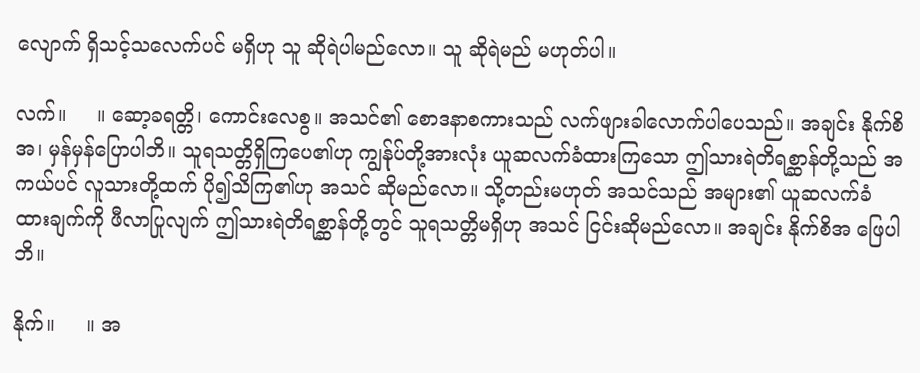လျောက် ရှိသင့်သလေက်ပင် မရှိဟု သူ ဆိုရဲပါမည်လော။ သူ ဆိုရဲမည် မဟုတ်ပါ။

လက်။     ။ ဆော့ခရတ္တိ၊ ကောင်းလေစွ။ အသင်၏ စောဒနာစကားသည် လက်ဖျားခါလောက်ပါပေသည်။ အချင်း နိုက်စိအ၊ မှန်မှန်ပြောပါဘိ။ သူရသတ္တိရှိကြပေ၏ဟု ကျွန်ုပ်တို့အားလုံး ယူဆလက်ခံထားကြသော ဤသားရဲတိရစ္ဆာန်တို့သည် အကယ်ပင် လူသားတို့ထက် ပို၍သိကြ၏ဟု အသင် ဆိုမည်လော။ သို့တည်းမဟုတ် အသင်သည် အများ၏ ယူဆလက်ခံထားချက်ကို ဖီလာပြုလျက် ဤသားရဲတိရစ္ဆာန်တို့တွင် သူရသတ္တိမရှိဟု အသင် ငြင်းဆိုမည်လော။ အချင်း နိုက်စိအ ဖြေပါဘိ။

နိုက်။     ။ အ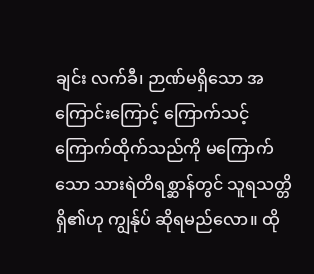ချင်း လက်ခီ၊ ဉာဏ်မရှိသော အကြောင်းကြောင့် ကြောက်သင့်ကြောက်ထိုက်သည်ကို မကြောက်သော သားရဲတိရစ္ဆာန်တွင် သူရသတ္တိရှိ၏ဟု ကျွန်ုပ် ဆိုရမည်လော။ ထို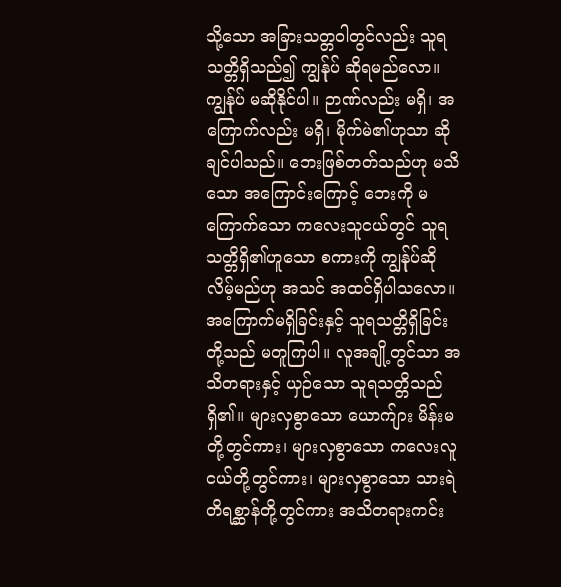သို့သော အခြားသတ္တဝါတွင်လည်း သူရသတ္တိရှိသည်၍ ကျွန်ုပ် ဆိုရမည်လော။ ကျွန်ုပ် မဆိုနိုင်ပါ။ ဉာဏ်လည်း မရှိ၊ အကြောက်လည်း မရှိ၊ မိုက်မဲ၏ဟုသာ ဆိုချင်ပါသည်။ ဘေးဖြစ်တတ်သည်ဟု မသိသော အကြောင်းကြောင့် ဘေးကို မကြောက်သော ကလေးသူငယ်တွင် သူရသတ္တိရှိ၏ဟူသော စကားကို ကျွန်ုပ်ဆိုလိမ့်မည်ဟု အသင် အထင်ရှိပါသလော။ အကြောက်မရှိခြင်းနှင့် သူရသတ္တိရှိခြင်းတို့သည် မတူကြပါ။ လူအချို့တွင်သာ အသိတရားနှင့် ယှဉ်သော သူရသတ္တိသည် ရှိ၏။ များလှစွာသော ယောက်ျား မိန်းမတို့တွင်ကား၊ များလှစွာသော ကလေးလူငယ်တို့တွင်ကား၊ များလှစွာသော သားရဲတိရစ္ဆာန်တို့တွင်ကား အသိတရားကင်း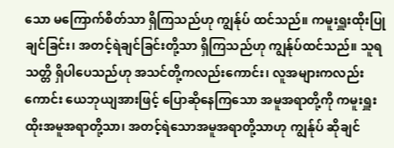သော မကြောက်စိတ်သာ ရှိကြသည်ဟု ကျွန်ုပ် ထင်သည်။ ကမူးရှူးထိုးပြုချင်ခြင်း၊ အတင့်ရဲချင်ခြင်းတို့သာ ရှိကြသည်ဟု ကျွန်ုပ်ထင်သည်။ သူရသတ္တိ ရှိပါပေသည်ဟု အသင်တို့ကလည်းကောင်း၊ လူအများကလည်းကောင်း ယေဘုယျအားဖြင့် ပြောဆိုနေကြသော အမူအရာတို့ကို ကမူးရှူးထိုးအမူအရာတို့သာ၊ အတင့်ရဲသောအမူအရာတို့သာဟု ကျွန်ုပ် ဆိုချင်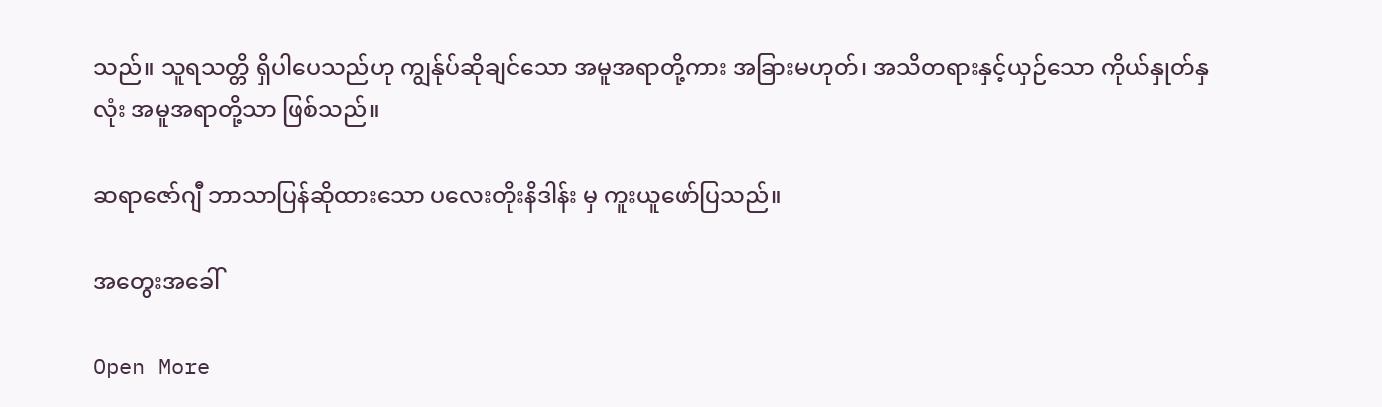သည်။ သူရသတ္တိ ရှိပါပေသည်ဟု ကျွန်ုပ်ဆိုချင်သော အမူအရာတို့ကား အခြားမဟုတ်၊ အသိတရားနှင့်ယှဉ်သော ကိုယ်နှုတ်နှလုံး အမူအရာတို့သာ ဖြစ်သည်။

ဆရာဇော်ဂျီ ဘာသာပြန်ဆိုထားသော ပလေးတိုးနိဒါန်း မှ ကူးယူဖော်ပြသည်။

အတွေးအခေါ်

Open More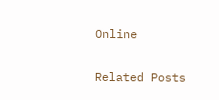Online

Related Posts